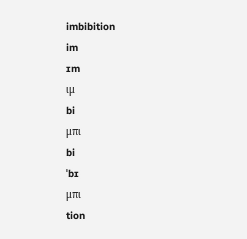imbibition
im
ɪm
ιμ
bi
μπι
bi
ˈbɪ
μπι
tion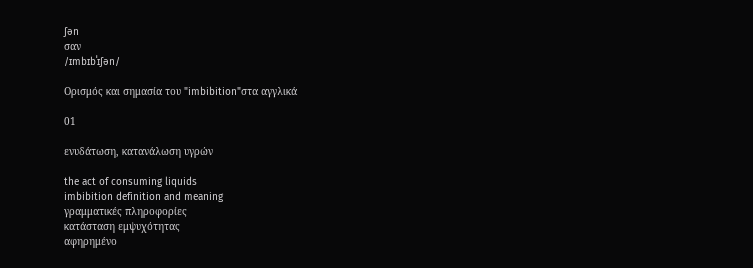ʃən
σαν
/ɪmbɪbˈɪʃən/

Ορισμός και σημασία του "imbibition"στα αγγλικά

01

ενυδάτωση, κατανάλωση υγρών

the act of consuming liquids
imbibition definition and meaning
γραμματικές πληροφορίες
κατάσταση εμψυχότητας
αφηρημένο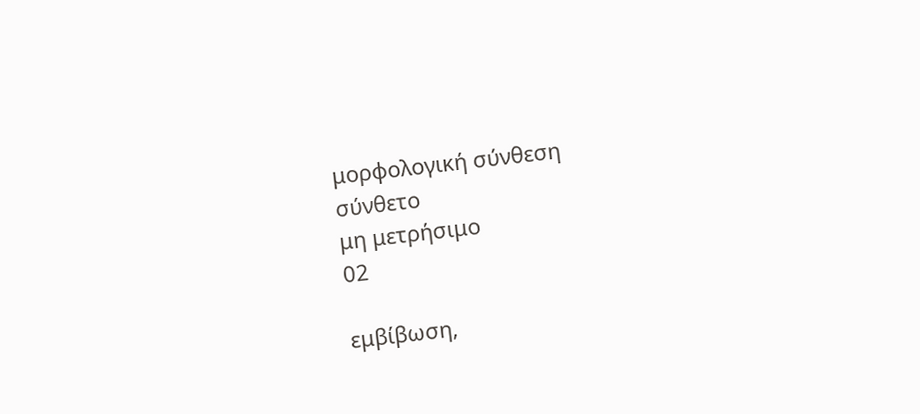μορφολογική σύνθεση
σύνθετο
μη μετρήσιμο
02

εμβίβωση,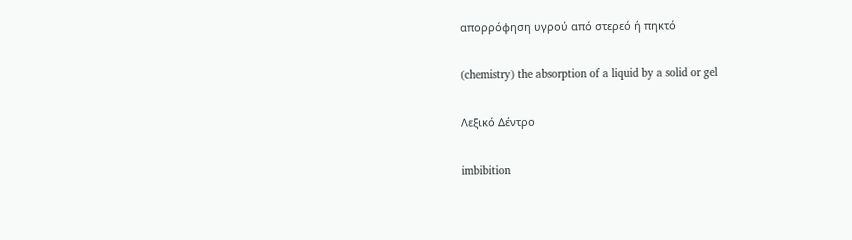απορρόφηση υγρού από στερεό ή πηκτό

(chemistry) the absorption of a liquid by a solid or gel

Λεξικό Δέντρο

imbibition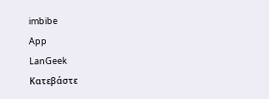imbibe
App
LanGeek
Κατεβάστε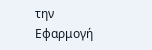την Εφαρμογή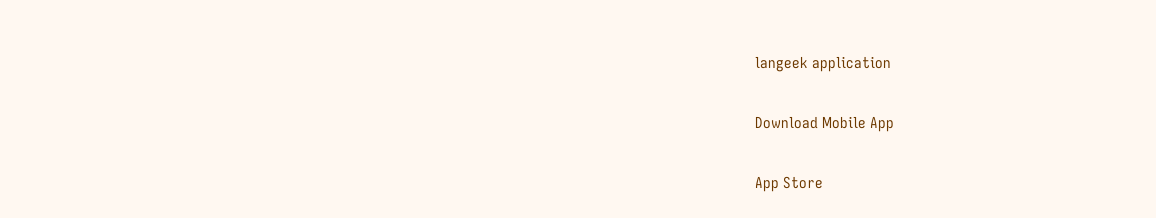langeek application

Download Mobile App

App Store